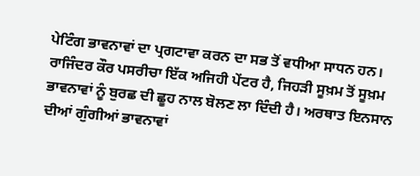ਪੇਟਿੰਗ ਭਾਵਨਾਵਾਂ ਦਾ ਪ੍ਰਗਟਾਵਾ ਕਰਨ ਦਾ ਸਭ ਤੋਂ ਵਧੀਆ ਸਾਧਨ ਹਨ। ਰਾਜਿੰਦਰ ਕੌਰ ਪਸਰੀਚਾ ਇੱਕ ਅਜਿਹੀ ਪੇਂਟਰ ਹੈ, ਜਿਹੜੀ ਸੂਖ਼ਮ ਤੋਂ ਸੂਖ਼ਮ ਭਾਵਨਾਵਾਂ ਨੂੰ ਬੁਰਛ ਦੀ ਛੂਹ ਨਾਲ ਬੋਲਣ ਲਾ ਦਿੰਦੀ ਹੈ। ਅਰਥਾਤ ਇਨਸਾਨ ਦੀਆਂ ਗੁੰਗੀਆਂ ਭਾਵਨਾਵਾਂ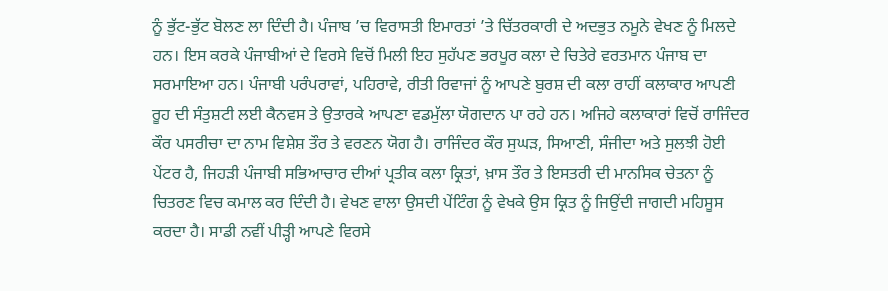ਨੂੰ ਭੁੱਟ-ਭੁੱਟ ਬੋਲਣ ਲਾ ਦਿੰਦੀ ਹੈ। ਪੰਜਾਬ ’ਚ ਵਿਰਾਸਤੀ ਇਮਾਰਤਾਂ ’ਤੇ ਚਿੱਤਰਕਾਰੀ ਦੇ ਅਦਭੁਤ ਨਮੂਨੇ ਵੇਖਣ ਨੂੰ ਮਿਲਦੇ ਹਨ। ਇਸ ਕਰਕੇ ਪੰਜਾਬੀਆਂ ਦੇ ਵਿਰਸੇ ਵਿਚੋਂ ਮਿਲੀ ਇਹ ਸੁਹੱਪਣ ਭਰਪੂਰ ਕਲਾ ਦੇ ਚਿਤੇਰੇ ਵਰਤਮਾਨ ਪੰਜਾਬ ਦਾ ਸਰਮਾਇਆ ਹਨ। ਪੰਜਾਬੀ ਪਰੰਪਰਾਵਾਂ, ਪਹਿਰਾਵੇ, ਰੀਤੀ ਰਿਵਾਜਾਂ ਨੂੰ ਆਪਣੇ ਬੁਰਸ਼ ਦੀ ਕਲਾ ਰਾਹੀਂ ਕਲਾਕਾਰ ਆਪਣੀ ਰੂਹ ਦੀ ਸੰਤੁਸ਼ਟੀ ਲਈ ਕੈਨਵਸ ਤੇ ਉਤਾਰਕੇ ਆਪਣਾ ਵਡਮੁੱਲਾ ਯੋਗਦਾਨ ਪਾ ਰਹੇ ਹਨ। ਅਜਿਹੇ ਕਲਾਕਾਰਾਂ ਵਿਚੋਂ ਰਾਜਿੰਦਰ ਕੌਰ ਪਸਰੀਚਾ ਦਾ ਨਾਮ ਵਿਸ਼ੇਸ਼ ਤੌਰ ਤੇ ਵਰਣਨ ਯੋਗ ਹੈ। ਰਾਜਿੰਦਰ ਕੌਰ ਸੁਘੜ, ਸਿਆਣੀ, ਸੰਜੀਦਾ ਅਤੇ ਸੁਲਝੀ ਹੋਈ ਪੇਂਟਰ ਹੈ, ਜਿਹੜੀ ਪੰਜਾਬੀ ਸਭਿਆਚਾਰ ਦੀਆਂ ਪ੍ਰਤੀਕ ਕਲਾ ਕ੍ਰਿਤਾਂ, ਖ਼ਾਸ ਤੌਰ ਤੇ ਇਸਤਰੀ ਦੀ ਮਾਨਸਿਕ ਚੇਤਨਾ ਨੂੰ ਚਿਤਰਣ ਵਿਚ ਕਮਾਲ ਕਰ ਦਿੰਦੀ ਹੈ। ਵੇਖਣ ਵਾਲਾ ਉਸਦੀ ਪੇਂਟਿੰਗ ਨੂੰ ਵੇਖਕੇ ਉਸ ਕ੍ਰਿਤ ਨੂੰ ਜਿਉਂਦੀ ਜਾਗਦੀ ਮਹਿਸੂਸ ਕਰਦਾ ਹੈ। ਸਾਡੀ ਨਵੀਂ ਪੀੜ੍ਹੀ ਆਪਣੇ ਵਿਰਸੇ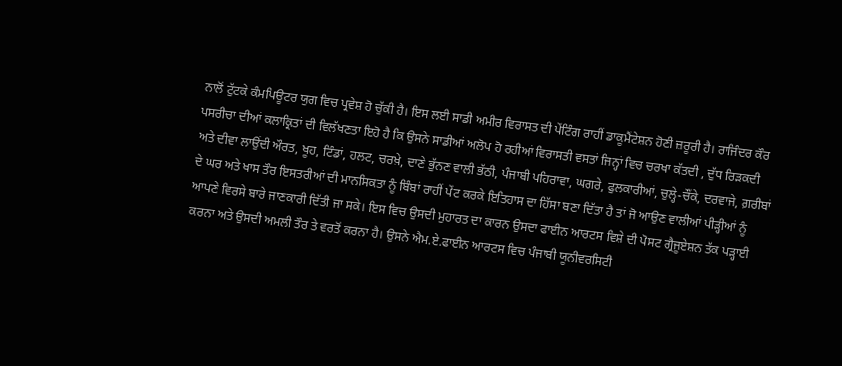ਨਾਲੋਂ ਟੁੱਟਕੇ ਕੰਮਪਿਊਟਰ ਯੁਗ ਵਿਚ ਪ੍ਰਵੇਸ਼ ਹੋ ਚੁੱਕੀ ਹੈ। ਇਸ ਲਈ ਸਾਡੀ ਅਮੀਰ ਵਿਰਾਸਤ ਦੀ ਪੇਂਟਿੰਗ ਰਾਹੀਂ ਡਾਕੂਮੈਂਟੇਸ਼ਨ ਹੋਣੀ ਜ਼ਰੂਰੀ ਹੈ। ਰਾਜਿੰਦਰ ਕੌਰ ਪਸਰੀਚਾ ਦੀਆਂ ਕਲਾਕ੍ਰਿਤਾਂ ਦੀ ਵਿਲੱਖਣਤਾ ਇਹੋ ਹੈ ਕਿ ਉਸਨੇ ਸਾਡੀਆਂ ਅਲੋਪ ਹੋ ਰਹੀਆਂ ਵਿਰਾਸਤੀ ਵਸਤਾਂ ਜਿਨ੍ਹਾਂ ਵਿਚ ਚਰਖਾ ਕੱਤਦੀ , ਦੁੱਧ ਰਿੜਕਦੀ ਅਤੇ ਦੀਵਾ ਲਾਉਂਦੀ ਔਰਤ, ਖੂਹ, ਟਿੰਡਾਂ, ਹਲਟ, ਚਰਖ਼ੇ, ਦਾਣੇ ਭੁੱਨਣ ਵਾਲੀ ਭੱਠੀ, ਪੰਜਾਬੀ ਪਹਿਰਾਵਾ, ਘਗਰੇ, ਫੁਲਕਾਰੀਆਂ, ਚੁਲ੍ਹੇ-ਚੌਂਕੇ, ਦਰਵਾਜੇ, ਗ਼ਰੀਬਾਂ ਦੇ ਘਰ ਅਤੇ ਖਾਸ ਤੌਰ ਇਸਤਰੀਆਂ ਦੀ ਮਾਨਸਿਕਤਾ ਨੂੰ ਬਿੰਬਾਂ ਰਾਹੀਂ ਪੇਂਟ ਕਰਕੇ ਇਤਿਹਾਸ ਦਾ ਹਿੱਸਾ ਬਣਾ ਦਿੱਤਾ ਹੈ ਤਾਂ ਜੋ ਆਉਣ ਵਾਲੀਆਂ ਪੀੜ੍ਹੀਆਂ ਨੂੰ ਆਪਣੇ ਵਿਰਸੇ ਬਾਰੇ ਜਾਣਕਾਰੀ ਦਿੱਤੀ ਜਾ ਸਕੇ। ਇਸ ਵਿਚ ਉਸਦੀ ਮੁਹਾਰਤ ਦਾ ਕਾਰਨ ਉਸਦਾ ਫਾਈਨ ਆਰਟਸ ਵਿਸ਼ੇ ਦੀ ਪੋਸਟ ਗ੍ਰੈਜੂਏਸ਼ਨ ਤੱਕ ਪੜ੍ਹਾਈ ਕਰਨਾ ਅਤੇ ਉਸਦੀ ਅਮਲੀ ਤੌਰ ਤੇ ਵਰਤੋਂ ਕਰਨਾ ਹੈ। ਉਸਨੇ ਐਮ.ਏ.ਫਾਈਨ ਆਰਟਸ ਵਿਚ ਪੰਜਾਬੀ ਯੂਨੀਵਰਸਿਟੀ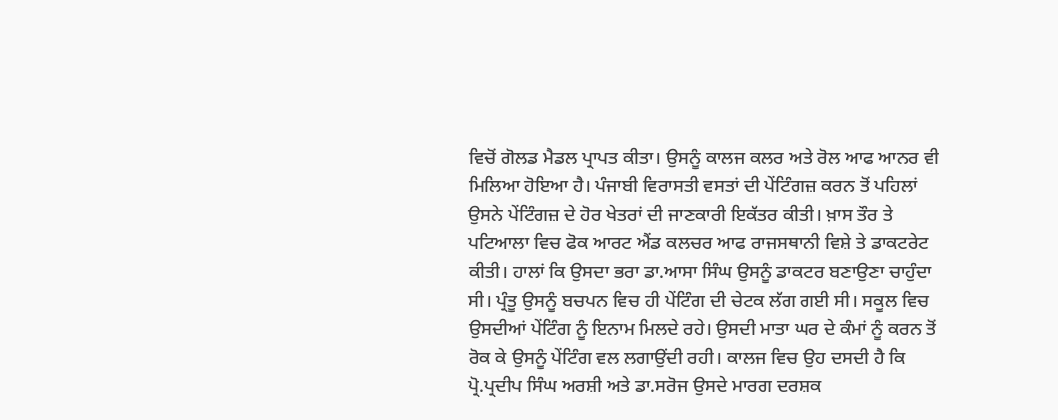ਵਿਚੋਂ ਗੋਲਡ ਮੈਡਲ ਪ੍ਰਾਪਤ ਕੀਤਾ। ਉਸਨੂੰ ਕਾਲਜ ਕਲਰ ਅਤੇ ਰੋਲ ਆਫ ਆਨਰ ਵੀ ਮਿਲਿਆ ਹੋਇਆ ਹੈ। ਪੰਜਾਬੀ ਵਿਰਾਸਤੀ ਵਸਤਾਂ ਦੀ ਪੇਂਟਿੰਗਜ਼ ਕਰਨ ਤੋਂ ਪਹਿਲਾਂ ਉਸਨੇ ਪੇਂਟਿੰਗਜ਼ ਦੇ ਹੋਰ ਖੇਤਰਾਂ ਦੀ ਜਾਣਕਾਰੀ ਇਕੱਤਰ ਕੀਤੀ। ਖ਼ਾਸ ਤੌਰ ਤੇ ਪਟਿਆਲਾ ਵਿਚ ਫੋਕ ਆਰਟ ਐਂਡ ਕਲਚਰ ਆਫ ਰਾਜਸਥਾਨੀ ਵਿਸ਼ੇ ਤੇ ਡਾਕਟਰੇਟ ਕੀਤੀ। ਹਾਲਾਂ ਕਿ ਉਸਦਾ ਭਰਾ ਡਾ.ਆਸਾ ਸਿੰਘ ਉਸਨੂੰ ਡਾਕਟਰ ਬਣਾਉਣਾ ਚਾਹੁੰਦਾ ਸੀ। ਪ੍ਰੰਤੂ ਉਸਨੂੰ ਬਚਪਨ ਵਿਚ ਹੀ ਪੇਂਟਿੰਗ ਦੀ ਚੇਟਕ ਲੱਗ ਗਈ ਸੀ। ਸਕੂਲ ਵਿਚ ਉਸਦੀਆਂ ਪੇਂਟਿੰਗ ਨੂੰ ਇਨਾਮ ਮਿਲਦੇ ਰਹੇ। ਉਸਦੀ ਮਾਤਾ ਘਰ ਦੇ ਕੰਮਾਂ ਨੂੰ ਕਰਨ ਤੋਂ ਰੋਕ ਕੇ ਉਸਨੂੰ ਪੇਂਟਿੰਗ ਵਲ ਲਗਾਉਂਦੀ ਰਹੀ। ਕਾਲਜ ਵਿਚ ਉਹ ਦਸਦੀ ਹੈ ਕਿ ਪ੍ਰੋ.ਪ੍ਰਦੀਪ ਸਿੰਘ ਅਰਸ਼ੀ ਅਤੇ ਡਾ.ਸਰੋਜ ਉਸਦੇ ਮਾਰਗ ਦਰਸ਼ਕ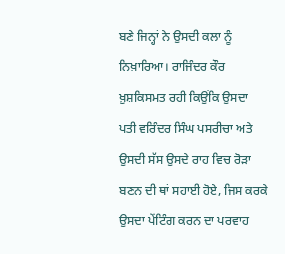ਬਣੇ ਜਿਨ੍ਹਾਂ ਨੇ ਉਸਦੀ ਕਲਾ ਨੂੰ ਨਿਖ਼ਾਰਿਆ। ਰਾਜਿੰਦਰ ਕੌਰ ਖ਼ੁਸ਼ਕਿਸਮਤ ਰਹੀ ਕਿਉਂਕਿ ਉਸਦਾ ਪਤੀ ਵਰਿੰਦਰ ਸਿੰਘ ਪਸਰੀਚਾ ਅਤੇ ਉਸਦੀ ਸੱਸ ਉਸਦੇ ਰਾਹ ਵਿਚ ਰੋੜਾ ਬਣਨ ਦੀ ਥਾਂ ਸਹਾਈ ਹੋਏ, ਜਿਸ ਕਰਕੇ ਉਸਦਾ ਪੇਂਟਿੰਗ ਕਰਨ ਦਾ ਪਰਵਾਹ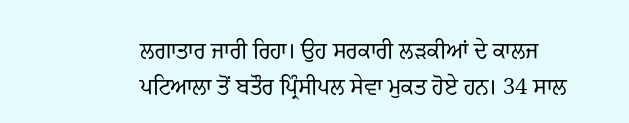ਲਗਾਤਾਰ ਜਾਰੀ ਰਿਹਾ। ਉਹ ਸਰਕਾਰੀ ਲੜਕੀਆਂ ਦੇ ਕਾਲਜ ਪਟਿਆਲਾ ਤੋਂ ਬਤੌਰ ਪ੍ਰਿੰਸੀਪਲ ਸੇਵਾ ਮੁਕਤ ਹੋਏ ਹਨ। 34 ਸਾਲ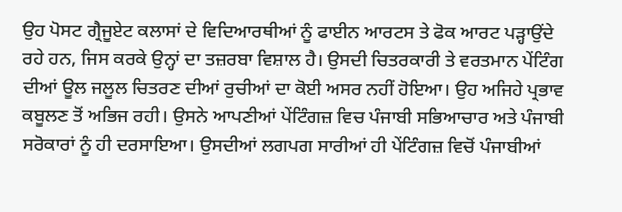ਉਹ ਪੋਸਟ ਗ੍ਰੈਜੂਏਟ ਕਲਾਸਾਂ ਦੇ ਵਿਦਿਆਰਥੀਆਂ ਨੂੰ ਫਾਈਨ ਆਰਟਸ ਤੇ ਫੋਕ ਆਰਟ ਪੜ੍ਹਾਉਂਦੇ ਰਹੇ ਹਨ, ਜਿਸ ਕਰਕੇ ਉਨ੍ਹਾਂ ਦਾ ਤਜ਼ਰਬਾ ਵਿਸ਼ਾਲ ਹੈ। ਉਸਦੀ ਚਿਤਰਕਾਰੀ ਤੇ ਵਰਤਮਾਨ ਪੇਂਟਿੰਗ ਦੀਆਂ ਊਲ ਜਲੂਲ ਚਿਤਰਣ ਦੀਆਂ ਰੁਚੀਆਂ ਦਾ ਕੋਈ ਅਸਰ ਨਹੀਂ ਹੋਇਆ। ਉਹ ਅਜਿਹੇ ਪ੍ਰਭਾਵ ਕਬੂਲਣ ਤੋਂ ਅਭਿਜ ਰਹੀ। ਉਸਨੇ ਆਪਣੀਆਂ ਪੇਂਟਿੰਗਜ਼ ਵਿਚ ਪੰਜਾਬੀ ਸਭਿਆਚਾਰ ਅਤੇ ਪੰਜਾਬੀ ਸਰੋਕਾਰਾਂ ਨੂੰ ਹੀ ਦਰਸਾਇਆ। ਉਸਦੀਆਂ ਲਗਪਗ ਸਾਰੀਆਂ ਹੀ ਪੇਂਟਿੰਗਜ਼ ਵਿਚੋਂ ਪੰਜਾਬੀਆਂ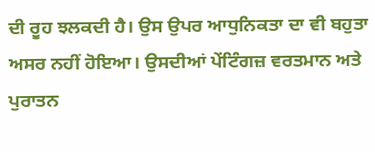ਦੀ ਰੂਹ ਝਲਕਦੀ ਹੈ। ਉਸ ਉਪਰ ਆਧੁਨਿਕਤਾ ਦਾ ਵੀ ਬਹੁਤਾ ਅਸਰ ਨਹੀਂ ਹੋਇਆ। ਉਸਦੀਆਂ ਪੇਂਟਿੰਗਜ਼ ਵਰਤਮਾਨ ਅਤੇ ਪੁਰਾਤਨ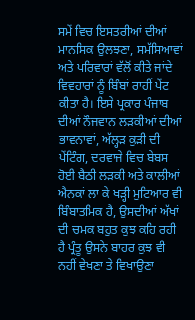ਸਮੇਂ ਵਿਚ ਇਸਤਰੀਆਂ ਦੀਆਂ ਮਾਨਸਿਕ ਉਲਝਣਾ, ਸਮੱਸਿਆਵਾਂ ਅਤੇ ਪਰਿਵਾਰਾਂ ਵੱਲੋਂ ਕੀਤੇ ਜਾਂਦੇ ਵਿਵਹਾਰਾਂ ਨੂੰ ਬਿੰਬਾਂ ਰਾਹੀਂ ਪੇਂਟ ਕੀਤਾ ਹੈ। ਇਸੇ ਪ੍ਰਕਾਰ ਪੰਜਾਬ ਦੀਆਂ ਨੌਜਵਾਨ ਲੜਕੀਆਂ ਦੀਆਂ ਭਾਵਨਾਵਾਂ, ਅੱਲ੍ਹੜ ਕੁੜੀ ਦੀ ਪੇਂਟਿੰਗ, ਦਰਵਾਜੇ ਵਿਚ ਬੇਬਸ ਹੋਈ ਬੈਠੀ ਲੜਕੀ ਅਤੇ ਕਾਲੀਆਂ ਐਨਕਾਂ ਲਾ ਕੇ ਖੜ੍ਹੀ ਮੁਟਿਆਰ ਵੀ ਬਿੰਬਾਤਮਿਕ ਹੈ, ਉਸਦੀਆਂ ਅੱਖਾਂ ਦੀ ਚਮਕ ਬਹੁਤ ਕੁਝ ਕਹਿ ਰਹੀ ਹੈ ਪ੍ਰੰਤੂ ਉਸਨੇ ਬਾਹਰ ਕੁਝ ਵੀ ਨਹੀਂ ਵੇਖਣਾ ਤੇ ਵਿਖਾਉਣਾ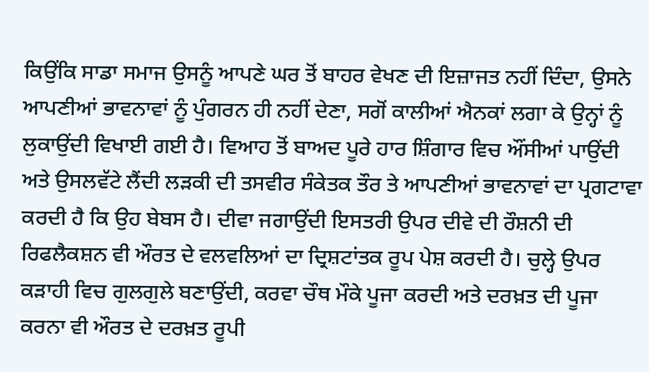ਕਿਉਂਕਿ ਸਾਡਾ ਸਮਾਜ ਉਸਨੂੰ ਆਪਣੇ ਘਰ ਤੋਂ ਬਾਹਰ ਵੇਖਣ ਦੀ ਇਜ਼ਾਜਤ ਨਹੀਂ ਦਿੰਦਾ, ਉਸਨੇ ਆਪਣੀਆਂ ਭਾਵਨਾਵਾਂ ਨੂੰ ਪੁੰਗਰਨ ਹੀ ਨਹੀਂ ਦੇਣਾ, ਸਗੋਂ ਕਾਲੀਆਂ ਐਨਕਾਂ ਲਗਾ ਕੇ ਉਨ੍ਹਾਂ ਨੂੰ ਲੁਕਾਉਂਦੀ ਵਿਖਾਈ ਗਈ ਹੈ। ਵਿਆਹ ਤੋਂ ਬਾਅਦ ਪੂਰੇ ਹਾਰ ਸ਼ਿੰਗਾਰ ਵਿਚ ਔਂਸੀਆਂ ਪਾਉਂਦੀ ਅਤੇ ਉਸਲਵੱਟੇ ਲੈਂਦੀ ਲੜਕੀ ਦੀ ਤਸਵੀਰ ਸੰਕੇਤਕ ਤੌਰ ਤੇ ਆਪਣੀਆਂ ਭਾਵਨਾਵਾਂ ਦਾ ਪ੍ਰਗਟਾਵਾ ਕਰਦੀ ਹੈ ਕਿ ਉਹ ਬੇਬਸ ਹੈ। ਦੀਵਾ ਜਗਾਉਂਦੀ ਇਸਤਰੀ ਉਪਰ ਦੀਵੇ ਦੀ ਰੌਸ਼ਨੀ ਦੀ ਰਿਫਲੈਕਸ਼ਨ ਵੀ ਔਰਤ ਦੇ ਵਲਵਲਿਆਂ ਦਾ ਦ੍ਰਿਸ਼ਟਾਂਤਕ ਰੂਪ ਪੇਸ਼ ਕਰਦੀ ਹੈ। ਚੁਲ੍ਹੇ ਉਪਰ ਕੜਾਹੀ ਵਿਚ ਗੁਲਗੁਲੇ ਬਣਾਉਂਦੀ, ਕਰਵਾ ਚੌਥ ਮੌਕੇ ਪੂਜਾ ਕਰਦੀ ਅਤੇ ਦਰਖ਼ਤ ਦੀ ਪੂਜਾ ਕਰਨਾ ਵੀ ਔਰਤ ਦੇ ਦਰਖ਼ਤ ਰੂਪੀ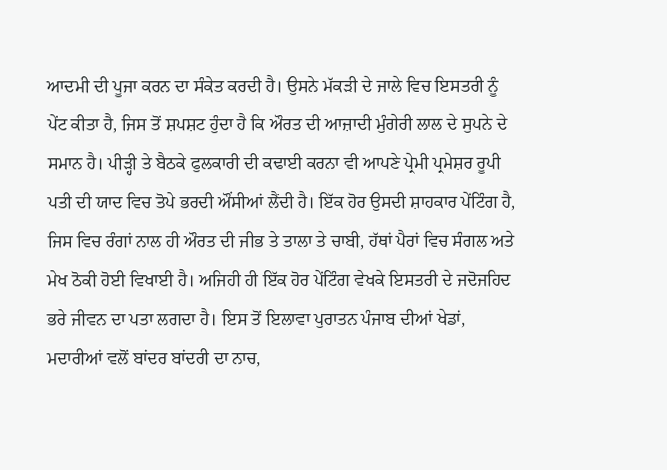ਆਦਮੀ ਦੀ ਪੂਜਾ ਕਰਨ ਦਾ ਸੰਕੇਤ ਕਰਦੀ ਹੈ। ਉਸਨੇ ਮੱਕੜੀ ਦੇ ਜਾਲੇ ਵਿਚ ਇਸਤਰੀ ਨੂੰ ਪੇਂਟ ਕੀਤਾ ਹੈ, ਜਿਸ ਤੋਂ ਸ਼ਪਸ਼ਟ ਹੁੰਦਾ ਹੈ ਕਿ ਔਰਤ ਦੀ ਆਜ਼ਾਦੀ ਮੁੰਗੇਰੀ ਲਾਲ ਦੇ ਸੁਪਨੇ ਦੇ ਸਮਾਨ ਹੈ। ਪੀੜ੍ਹੀ ਤੇ ਬੈਠਕੇ ਫੁਲਕਾਰੀ ਦੀ ਕਢਾਈ ਕਰਨਾ ਵੀ ਆਪਣੇ ਪ੍ਰੇਮੀ ਪ੍ਰਮੇਸ਼ਰ ਰੂਪੀ ਪਤੀ ਦੀ ਯਾਦ ਵਿਚ ਤੋਪੇ ਭਰਦੀ ਔਂਸੀਆਂ ਲੈਂਦੀ ਹੈ। ਇੱਕ ਹੋਰ ਉਸਦੀ ਸ਼ਾਹਕਾਰ ਪੇਂਟਿੰਗ ਹੈ, ਜਿਸ ਵਿਚ ਰੰਗਾਂ ਨਾਲ ਹੀ ਔਰਤ ਦੀ ਜੀਭ ਤੇ ਤਾਲਾ ਤੇ ਚਾਬੀ, ਹੱਥਾਂ ਪੈਰਾਂ ਵਿਚ ਸੰਗਲ ਅਤੇ ਮੇਖ ਠੋਕੀ ਹੋਈ ਵਿਖਾਈ ਹੈ। ਅਜਿਹੀ ਹੀ ਇੱਕ ਹੋਰ ਪੇਂਟਿੰਗ ਵੇਖਕੇ ਇਸਤਰੀ ਦੇ ਜਦੋਜਹਿਦ ਭਰੇ ਜੀਵਨ ਦਾ ਪਤਾ ਲਗਦਾ ਹੈ। ਇਸ ਤੋਂ ਇਲਾਵਾ ਪੁਰਾਤਨ ਪੰਜਾਬ ਦੀਆਂ ਖੇਡਾਂ, ਮਦਾਰੀਆਂ ਵਲੋਂ ਬਾਂਦਰ ਬਾਂਦਰੀ ਦਾ ਨਾਚ,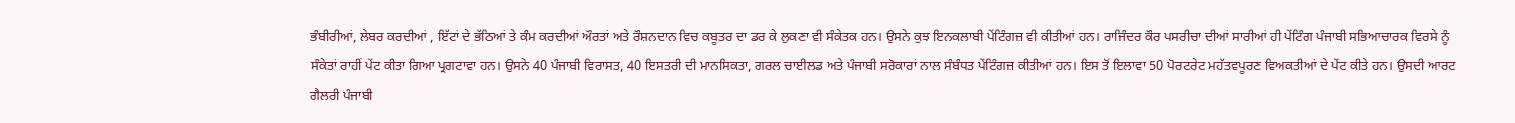ਭੰਬੀਰੀਆਂ, ਲੇਬਰ ਕਰਦੀਆਂ , ਇੱਟਾਂ ਦੇ ਭੱਠਿਆਂ ਤੇ ਕੰਮ ਕਰਦੀਆਂ ਔਰਤਾਂ ਅਤੇ ਰੌਸ਼ਨਦਾਨ ਵਿਚ ਕਬੂਤਰ ਦਾ ਡਰ ਕੇ ਲੁਕਣਾ ਵੀ ਸੰਕੇਤਕ ਹਨ। ਉਸਨੇ ਕੁਝ ਇਨਕਲਾਬੀ ਪੇਂਟਿੰਗਜ਼ ਵੀ ਕੀਤੀਆਂ ਹਨ। ਰਾਜਿੰਦਰ ਕੌਰ ਪਸਰੀਚਾ ਦੀਆਂ ਸਾਰੀਆਂ ਹੀ ਪੇਂਟਿੰਗ ਪੰਜਾਬੀ ਸਭਿਆਚਾਰਕ ਵਿਰਸੇ ਨੂੰ ਸੰਕੇਤਾਂ ਰਾਹੀਂ ਪੇਂਟ ਕੀਤਾ ਗਿਆ ਪ੍ਰਗਟਾਵਾ ਹਨ। ਉਸਨੇ 40 ਪੰਜਾਬੀ ਵਿਰਾਸਤ, 40 ਇਸਤਰੀ ਦੀ ਮਾਨਸਿਕਤਾ, ਗਰਲ ਚਾਈਲਡ ਅਤੇ ਪੰਜਾਬੀ ਸਰੋਕਾਰਾਂ ਨਾਲ ਸੰਬੰਧਤ ਪੇਂਟਿੰਗਜ਼ ਕੀਤੀਆਂ ਹਨ। ਇਸ ਤੋਂ ਇਲਾਵਾ 50 ਪੋਰਟਰੇਟ ਮਹੱਤਵਪੂਰਣ ਵਿਅਕਤੀਆਂ ਦੇ ਪੇਂਟ ਕੀਤੇ ਹਨ। ਉਸਦੀ ਆਰਟ ਗੈਲਰੀ ਪੰਜਾਬੀ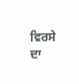ਵਿਰਸੇ ਦਾ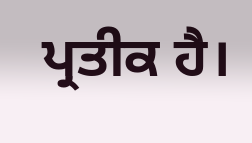ਪ੍ਰਤੀਕ ਹੈ।